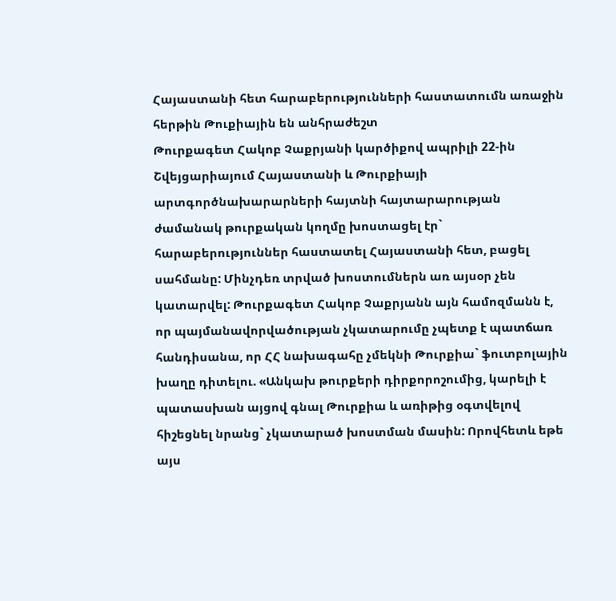Հայաստանի հետ հարաբերությունների հաստատումն առաջին հերթին Թուքիային են անհրաժեշտ
Թուրքագետ Հակոբ Չաքրյանի կարծիքով ապրիլի 22-ին Շվեյցարիայում Հայաստանի և Թուրքիայի արտգործնախարարների հայտնի հայտարարության ժամանակ թուրքական կողմը խոստացել էր` հարաբերություններ հաստատել Հայաստանի հետ, բացել սահմանը: Մինչդեռ տրված խոստումներն առ այսօր չեն կատարվել: Թուրքագետ Հակոբ Չաքրյանն այն համոզմանն է, որ պայմանավորվածության չկատարումը չպետք է պատճառ հանդիսանա, որ ՀՀ նախագահը չմեկնի Թուրքիա` ֆուտբոլային խաղը դիտելու. «Անկախ թուրքերի դիրքորոշումից, կարելի է պատասխան այցով գնալ Թուրքիա և առիթից օգտվելով հիշեցնել նրանց` չկատարած խոստման մասին: Որովհետև եթե այս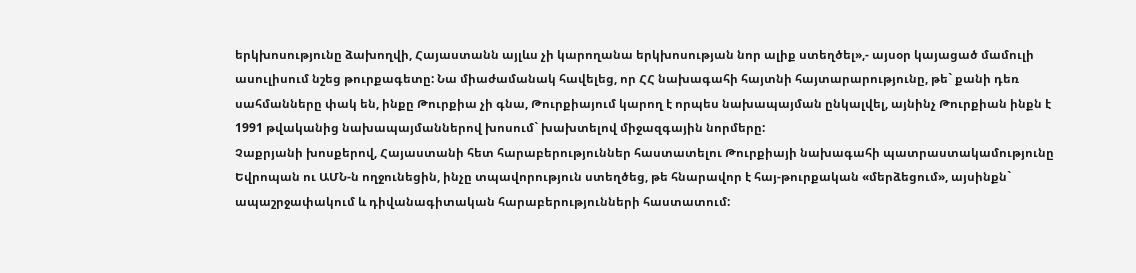երկխոսությունը ձախողվի, Հայաստանն այլևս չի կարողանա երկխոսության նոր ալիք ստեղծել»,- այսօր կայացած մամուլի ասուլիսում նշեց թուրքագետը: Նա միաժամանակ հավելեց, որ ՀՀ նախագահի հայտնի հայտարարությունը, թե` քանի դեռ սահմանները փակ են, ինքը Թուրքիա չի գնա, Թուրքիայում կարող է որպես նախապայման ընկալվել, այնինչ Թուրքիան ինքն է 1991 թվականից նախապայմաններով խոսում` խախտելով միջազգային նորմերը:
Չաքրյանի խոսքերով, Հայաստանի հետ հարաբերություններ հաստատելու Թուրքիայի նախագահի պատրաստակամությունը Եվրոպան ու ԱՄՆ-ն ողջունեցին, ինչը տպավորություն ստեղծեց, թե հնարավոր է հայ-թուրքական «մերձեցում», այսինքն` ապաշրջափակում և դիվանագիտական հարաբերությունների հաստատում: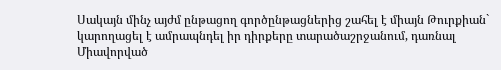Սակայն մինչ այժմ ընթացող գործընթացներից շահել է միայն Թուրքիան` կարողացել է ամրապնդել իր դիրքերը տարածաշրջանում, դառնալ Միավորված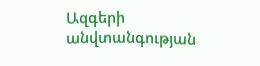Ազգերի անվտանգության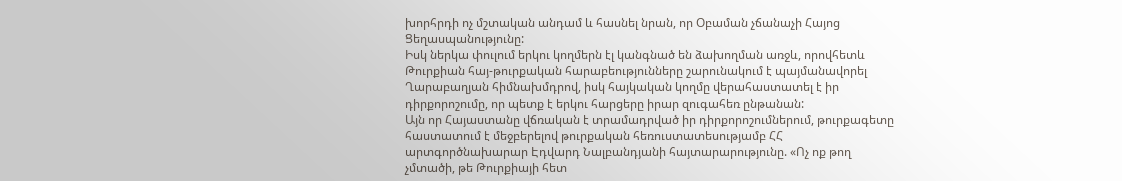խորհրդի ոչ մշտական անդամ և հասնել նրան, որ Օբաման չճանաչի Հայոց Ցեղասպանությունը:
Իսկ ներկա փուլում երկու կողմերն էլ կանգնած են ձախողման առջև, որովհետև Թուրքիան հայ-թուրքական հարաբեությունները շարունակում է պայմանավորել Ղարաբաղյան հիմնախմդրով, իսկ հայկական կողմը վերահաստատել է իր դիրքորոշումը, որ պետք է երկու հարցերը իրար զուգահեռ ընթանան:
Այն որ Հայաստանը վճռական է տրամադրված իր դիրքորոշումներում, թուրքագետը հաստատում է մեջբերելով թուրքական հեռուստատեսությամբ ՀՀ արտգործնախարար Էդվարդ Նալբանդյանի հայտարարությունը. «Ոչ ոք թող չմտածի, թե Թուրքիայի հետ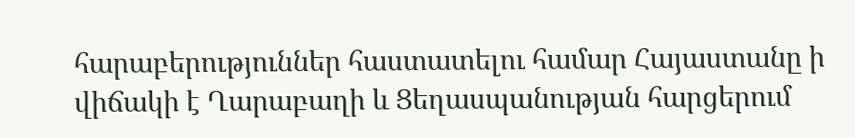հարաբերություններ հաստատելու համար Հայաստանը ի վիճակի է Ղարաբաղի և Ցեղասպանության հարցերում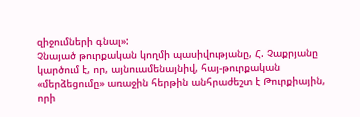զիջումների գնալ»:
Չնայած թուրքական կողմի պասիվությանը, Հ. Չաքրյանը կարծում է, որ, այնուամենայնիվ, հայ-թուրքական «մերձեցումը» առաջին հերթին անհրաժեշտ է Թուրքիային, որի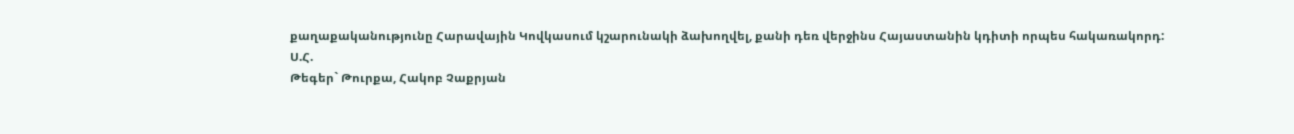քաղաքականությունը Հարավային Կովկասում կշարունակի ձախողվել, քանի դեռ վերջինս Հայաստանին կդիտի որպես հակառակորդ:
Ս.Հ.
Թեգեր` Թուրքա, Հակոբ Չաքրյան